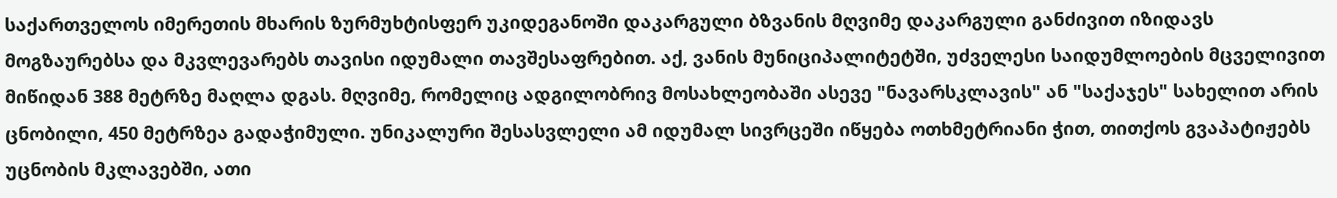საქართველოს იმერეთის მხარის ზურმუხტისფერ უკიდეგანოში დაკარგული ბზვანის მღვიმე დაკარგული განძივით იზიდავს მოგზაურებსა და მკვლევარებს თავისი იდუმალი თავშესაფრებით. აქ, ვანის მუნიციპალიტეტში, უძველესი საიდუმლოების მცველივით მიწიდან 388 მეტრზე მაღლა დგას. მღვიმე, რომელიც ადგილობრივ მოსახლეობაში ასევე "ნავარსკლავის" ან "საქაჯეს" სახელით არის ცნობილი, 450 მეტრზეა გადაჭიმული. უნიკალური შესასვლელი ამ იდუმალ სივრცეში იწყება ოთხმეტრიანი ჭით, თითქოს გვაპატიჟებს უცნობის მკლავებში, ათი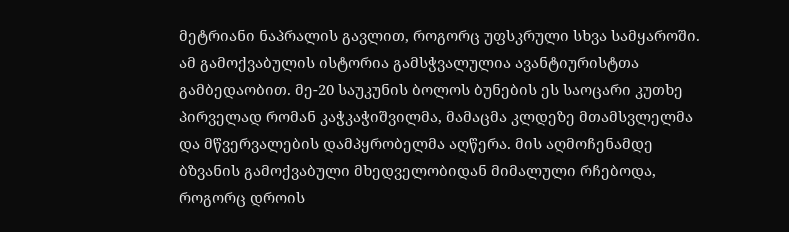მეტრიანი ნაპრალის გავლით, როგორც უფსკრული სხვა სამყაროში.
ამ გამოქვაბულის ისტორია გამსჭვალულია ავანტიურისტთა გამბედაობით. მე-20 საუკუნის ბოლოს ბუნების ეს საოცარი კუთხე პირველად რომან კაჭკაჭიშვილმა, მამაცმა კლდეზე მთამსვლელმა და მწვერვალების დამპყრობელმა აღწერა. მის აღმოჩენამდე ბზვანის გამოქვაბული მხედველობიდან მიმალული რჩებოდა, როგორც დროის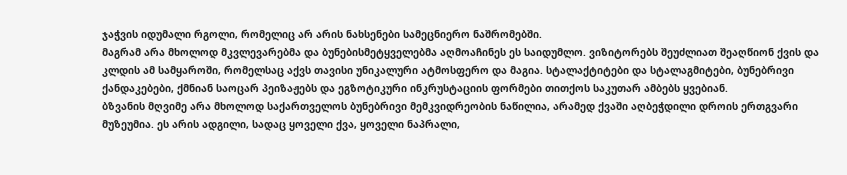ჯაჭვის იდუმალი რგოლი, რომელიც არ არის ნახსენები სამეცნიერო ნაშრომებში.
მაგრამ არა მხოლოდ მკვლევარებმა და ბუნებისმეტყველებმა აღმოაჩინეს ეს საიდუმლო. ვიზიტორებს შეუძლიათ შეაღწიონ ქვის და კლდის ამ სამყაროში, რომელსაც აქვს თავისი უნიკალური ატმოსფერო და მაგია. სტალაქტიტები და სტალაგმიტები, ბუნებრივი ქანდაკებები, ქმნიან საოცარ პეიზაჟებს და ეგზოტიკური ინკრუსტაციის ფორმები თითქოს საკუთარ ამბებს ყვებიან.
ბზვანის მღვიმე არა მხოლოდ საქართველოს ბუნებრივი მემკვიდრეობის ნაწილია, არამედ ქვაში აღბეჭდილი დროის ერთგვარი მუზეუმია. ეს არის ადგილი, სადაც ყოველი ქვა, ყოველი ნაპრალი,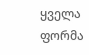ყველა ფორმა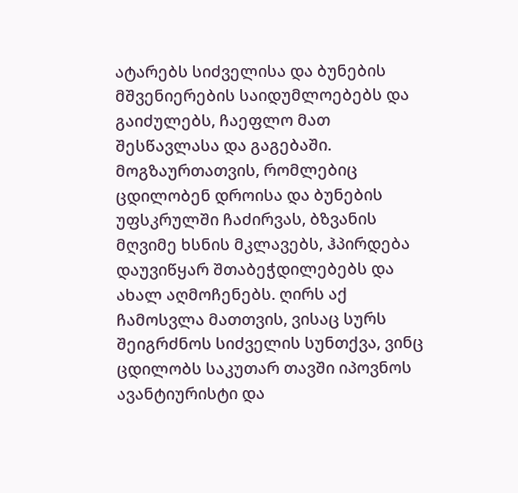ატარებს სიძველისა და ბუნების მშვენიერების საიდუმლოებებს და გაიძულებს, ჩაეფლო მათ შესწავლასა და გაგებაში.
მოგზაურთათვის, რომლებიც ცდილობენ დროისა და ბუნების უფსკრულში ჩაძირვას, ბზვანის მღვიმე ხსნის მკლავებს, ჰპირდება დაუვიწყარ შთაბეჭდილებებს და ახალ აღმოჩენებს. ღირს აქ ჩამოსვლა მათთვის, ვისაც სურს შეიგრძნოს სიძველის სუნთქვა, ვინც ცდილობს საკუთარ თავში იპოვნოს ავანტიურისტი და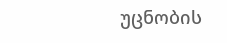უცნობის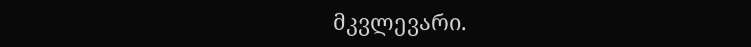მკვლევარი.